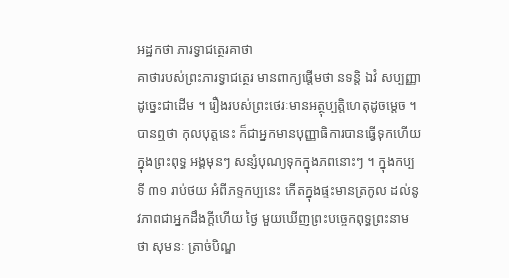អដ្ឋកថា ភារទ្វាជត្ថេរគាថា
គាថារបស់ព្រះភារទ្វាជត្ថេរ មានពាក្យផ្តើមថា នទន្តិ ឯវំ សប្បញ្ញា ដូច្នេះជាដើម ។ រឿងរបស់ព្រះថេរៈមានអត្ថុប្បត្តិហេតុដូចម្តេច ។ បានឮថា កុលបុត្តនេះ ក៏ជាអ្នកមានបុញ្ញាធិការបានធ្វើទុកហើយក្នុងព្រះពុទ្ធ អង្គមុនៗ សន្សំបុណ្យទុកក្នុងភពនោះៗ ។ ក្នុងកប្បទី ៣១ រាប់ថយ អំពីភទ្ទកប្បនេះ កើតក្នុងផ្ទះមានត្រកូល ដល់នូវភាពជាអ្នកដឹងក្តីហើយ ថ្ងៃ មួយឃើញព្រះបច្ចេកពុទ្ធព្រះនាមថា សុមនៈ ត្រាច់បិណ្ឌ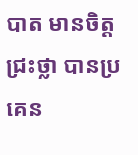បាត មានចិត្តជ្រះថ្លា បានប្រគេន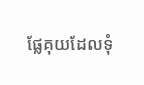ផ្លែគុយដែលទុំ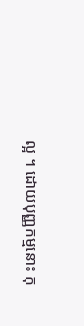ល្អ ។ ដោយបុញ្ញកម្មនោះ កុ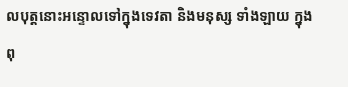លបុត្តនោះអន្ទោលទៅក្នុងទេវតា និងមនុស្ស ទាំងឡាយ ក្នុងពុ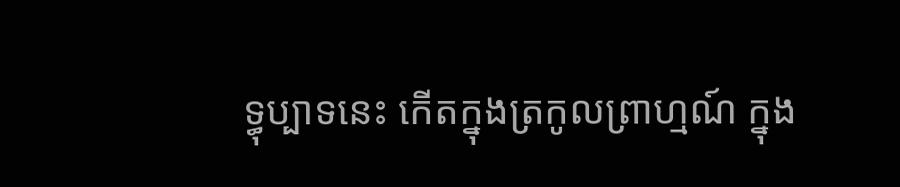ទ្ធុប្បាទនេះ កើតក្នុងត្រកូលព្រាហ្មណ៍ ក្នុង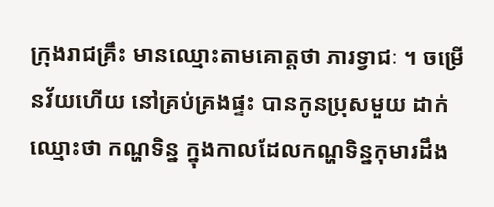ក្រុងរាជគ្រឹះ មានឈ្មោះតាមគោត្តថា ភារទ្វាជៈ ។ ចម្រើនវ័យហើយ នៅគ្រប់គ្រងផ្ទះ បានកូនប្រុសមួយ ដាក់ឈ្មោះថា កណ្ហទិន្ន ក្នុងកាលដែលកណ្ហទិន្នកុមារដឹង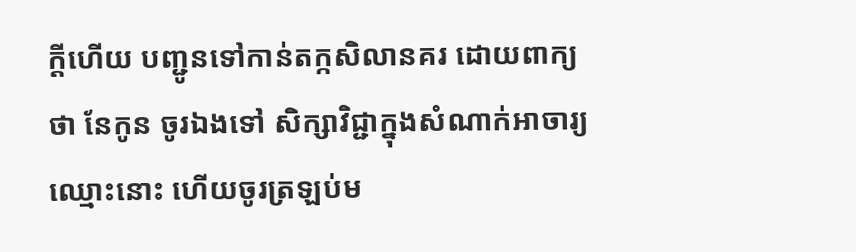ក្តីហើយ បញ្ជូនទៅកាន់តក្កសិលានគរ ដោយពាក្យថា នែកូន ចូរឯងទៅ សិក្សាវិជ្ជាក្នុងសំណាក់អាចារ្យឈ្មោះនោះ ហើយចូរត្រឡប់ម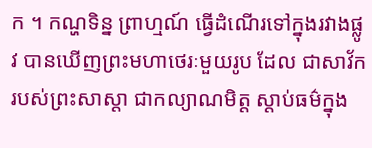ក ។ កណ្ហទិន្ន ព្រាហ្មណ៍ ធ្វើដំណើរទៅក្នុងរវាងផ្លូវ បានឃើញព្រះមហាថេរៈមួយរូប ដែល ជាសាវ័ករបស់ព្រះសាស្តា ជាកល្យាណមិត្ត ស្តាប់ធម៌ក្នុង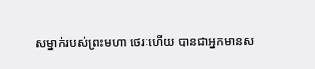សម្នាក់របស់ព្រះមហា ថេរៈហើយ បានជាអ្នកមានស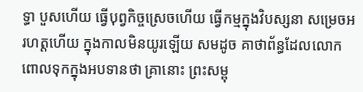ទ្ធា បួសហើយ ធ្វើបុព្វកិច្ចស្រេចហើយ ធ្វើកម្មក្នុងវិបស្សនា សម្រេចអរហត្តហើយ ក្នុងកាលមិនយូរឡើយ សមដូច គាថាព័ន្ធដែលលោកពោលទុកក្នុងអបទានថា គ្រានោះ ព្រះសម្ពុ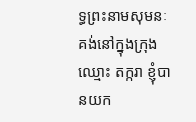ទ្ធព្រះនាមសុមនៈ គង់នៅក្នុងក្រុងឈ្មោះ តក្ករា ខ្ញុំបានយក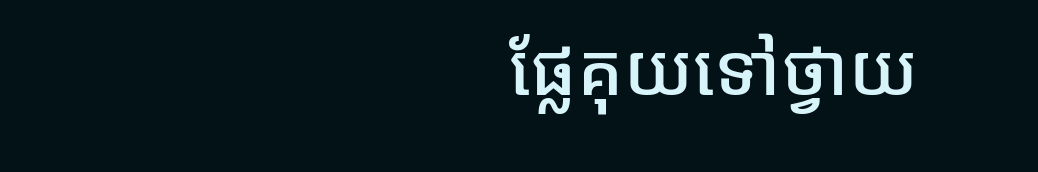ផ្លែគុយទៅថ្វាយ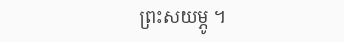ព្រះសយម្ភូ ។